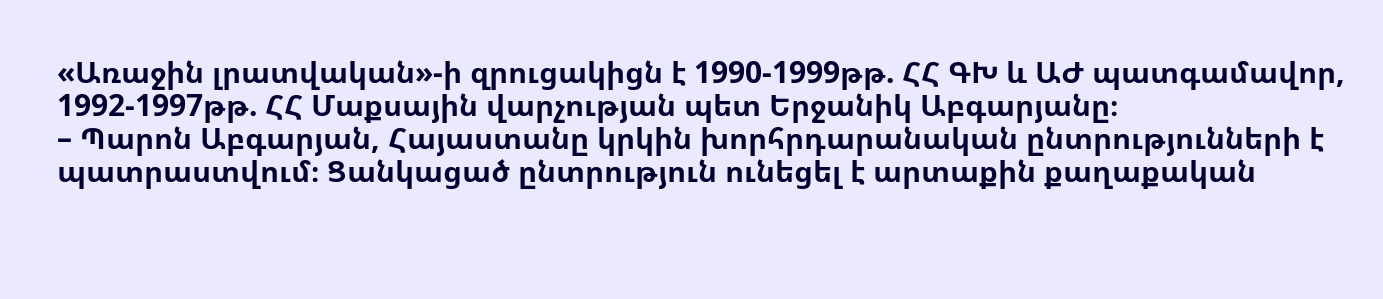«Առաջին լրատվական»-ի զրուցակիցն է 1990-1999թթ. ՀՀ ԳԽ և ԱԺ պատգամավոր, 1992-1997թթ. ՀՀ Մաքսային վարչության պետ Երջանիկ Աբգարյանը։
– Պարոն Աբգարյան, Հայաստանը կրկին խորհրդարանական ընտրությունների է պատրաստվում։ Ցանկացած ընտրություն ունեցել է արտաքին քաղաքական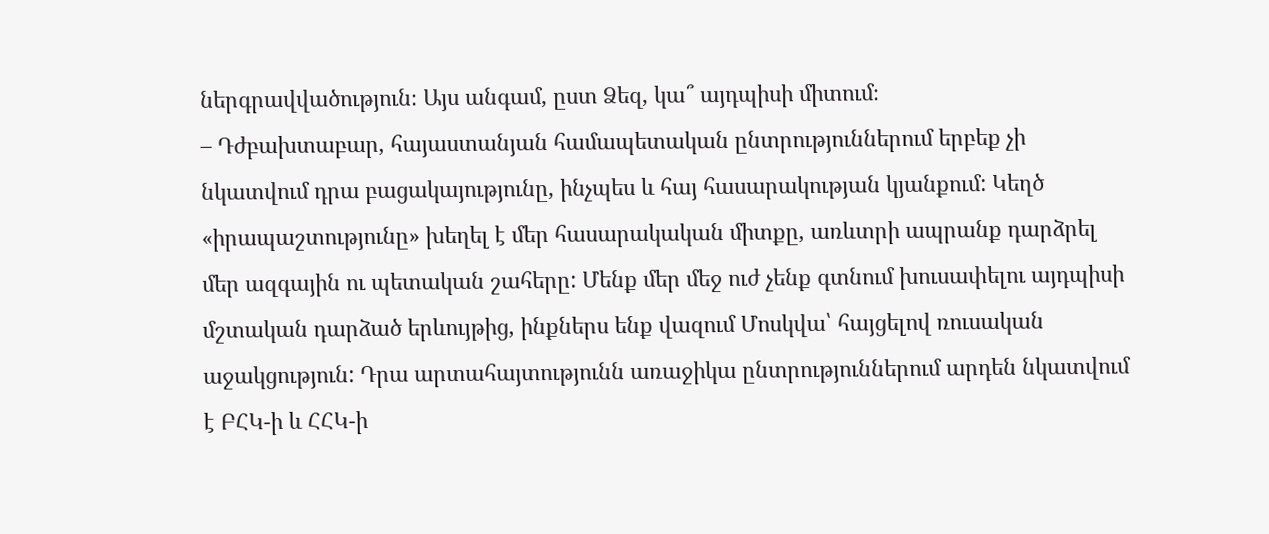ներգրավվածություն։ Այս անգամ, ըստ Ձեզ, կա՞ այդպիսի միտում։
– Դժբախտաբար, հայաստանյան համապետական ընտրություններում երբեք չի նկատվում դրա բացակայությունը, ինչպես և հայ հասարակության կյանքում: Կեղծ «իրապաշտությունը» խեղել է մեր հասարակական միտքը, առևտրի ապրանք դարձրել մեր ազգային ու պետական շահերը: Մենք մեր մեջ ուժ չենք գտնում խուսափելու այդպիսի մշտական դարձած երևույթից, ինքներս ենք վազում Մոսկվա՝ հայցելով ռուսական աջակցություն: Դրա արտահայտությունն առաջիկա ընտրություններում արդեն նկատվում է ԲՀԿ-ի և ՀՀԿ-ի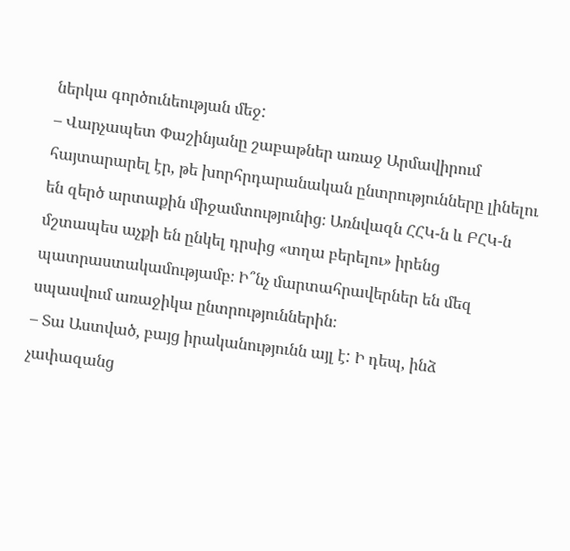ներկա գործունեության մեջ:
– Վարչապետ Փաշինյանը շաբաթներ առաջ Արմավիրում հայտարարել էր, թե խորհրդարանական ընտրությունները լինելու են զերծ արտաքին միջամտությունից։ Առնվազն ՀՀԿ-ն և ԲՀԿ-ն մշտապես աչքի են ընկել դրսից «տղա բերելու» իրենց պատրաստակամությամբ։ Ի՞նչ մարտահրավերներ են մեզ սպասվում առաջիկա ընտրություններին։
– Տա Աստված, բայց իրականությունն այլ է: Ի դեպ, ինձ չափազանց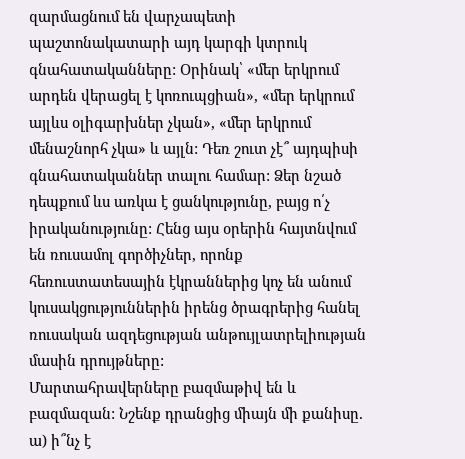զարմացնում են վարչապետի պաշտոնակատարի այդ կարգի կտրուկ գնահատականները: Օրինակ՝ «մեր երկրում արդեն վերացել է կոռուպցիան», «մեր երկրում այլևս օլիգարխներ չկան», «մեր երկրում մենաշնորհ չկա» և այլն: Դեռ շուտ չէ՞ այդպիսի գնահատականներ տալու համար: Ձեր նշած դեպքում ևս առկա է ցանկությունը, բայց ո՛չ իրականությունը: Հենց այս օրերին հայտնվում են ռուսամոլ գործիչներ, որոնք հեռուստատեսային էկրաններից կոչ են անում կուսակցություններին իրենց ծրագրերից հանել ռուսական ազդեցության անթույլատրելիության մասին դրույթները:
Մարտահրավերները բազմաթիվ են և բազմազան: Նշենք դրանցից միայն մի քանիսը.
ա) ի՞նչ է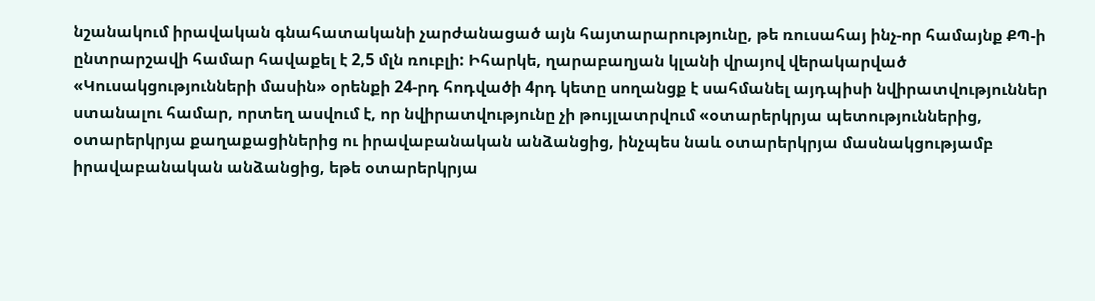նշանակում իրավական գնահատականի չարժանացած այն հայտարարությունը, թե ռուսահայ ինչ-որ համայնք ՔՊ-ի ընտրարշավի համար հավաքել է 2,5 մլն ռուբլի: Իհարկե, ղարաբաղյան կլանի վրայով վերակարված «Կուսակցությունների մասին» օրենքի 24-րդ հոդվածի 4րդ կետը սողանցք է սահմանել այդպիսի նվիրատվություններ ստանալու համար, որտեղ ասվում է, որ նվիրատվությունը չի թույլատրվում «օտարերկրյա պետություններից, օտարերկրյա քաղաքացիներից ու իրավաբանական անձանցից, ինչպես նաև օտարերկրյա մասնակցությամբ իրավաբանական անձանցից, եթե օտարերկրյա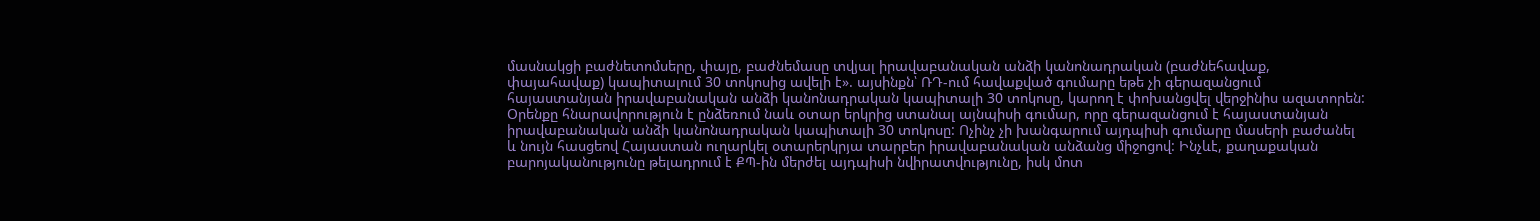մասնակցի բաժնետոմսերը, փայը, բաժնեմասը տվյալ իրավաբանական անձի կանոնադրական (բաժնեհավաք, փայահավաք) կապիտալում 30 տոկոսից ավելի է». այսինքն՝ ՌԴ-ում հավաքված գումարը եթե չի գերազանցում հայաստանյան իրավաբանական անձի կանոնադրական կապիտալի 30 տոկոսը, կարող է փոխանցվել վերջինիս ազատորեն: Օրենքը հնարավորություն է ընձեռում նաև օտար երկրից ստանալ այնպիսի գումար, որը գերազանցում է հայաստանյան իրավաբանական անձի կանոնադրական կապիտալի 30 տոկոսը: Ոչինչ չի խանգարում այդպիսի գումարը մասերի բաժանել և նույն հասցեով Հայաստան ուղարկել օտարերկրյա տարբեր իրավաբանական անձանց միջոցով: Ինչևէ, քաղաքական բարոյականությունը թելադրում է ՔՊ-ին մերժել այդպիսի նվիրատվությունը, իսկ մոտ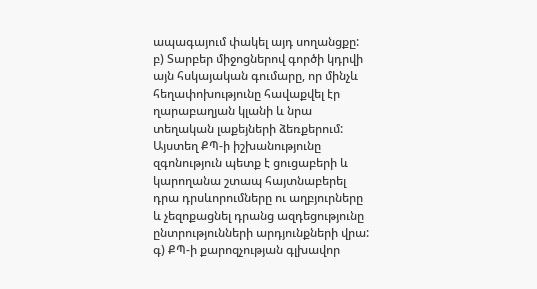ապագայում փակել այդ սողանցքը:
բ) Տարբեր միջոցներով գործի կդրվի այն հսկայական գումարը, որ մինչև հեղափոխությունը հավաքվել էր ղարաբաղյան կլանի և նրա տեղական լաքեյների ձեռքերում: Այստեղ ՔՊ-ի իշխանությունը զգոնություն պետք է ցուցաբերի և կարողանա շտապ հայտնաբերել դրա դրսևորումները ու աղբյուրները և չեզոքացնել դրանց ազդեցությունը ընտրությունների արդյունքների վրա:
գ) ՔՊ-ի քարոզչության գլխավոր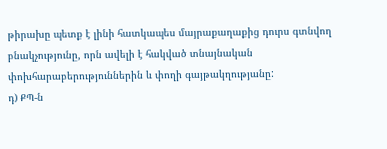թիրախը պետք է լինի հատկապես մայրաքաղաքից դուրս գտնվող բնակչությունը, որն ավելի է հակված տնայնական փոխհարաբերություններին և փողի գայթակղությանը:
դ) ՔՊ-ն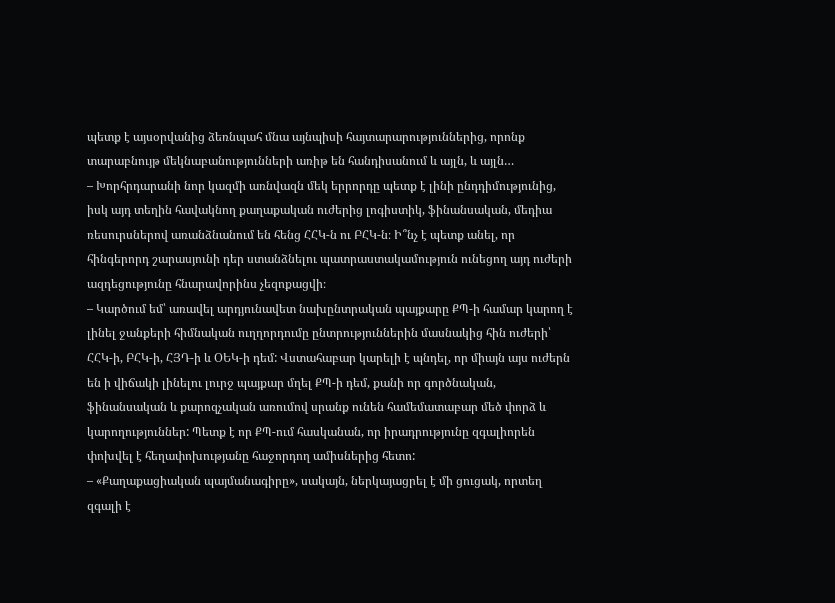պետք է այսօրվանից ձեռնպահ մնա այնպիսի հայտարարություններից, որոնք տարաբնույթ մեկնաբանությունների առիթ են հանդիսանում և այլն, և այլն…
– Խորհրդարանի նոր կազմի առնվազն մեկ երրորդը պետք է լինի ընդդիմությունից, իսկ այդ տեղին հավակնող քաղաքական ուժերից լոգիստիկ, ֆինանսական, մեդիա ռեսուրսներով առանձնանում են հենց ՀՀԿ-ն ու ԲՀԿ-ն։ Ի՞նչ է պետք անել, որ հինգերորդ շարասյունի դեր ստանձնելու պատրաստակամություն ունեցող այդ ուժերի ազդեցությունը հնարավորինս չեզոքացվի։
– Կարծում եմ՝ առավել արդյունավետ նախընտրական պայքարը ՔՊ-ի համար կարող է լինել ջանքերի հիմնական ուղղորդումը ընտրություններին մասնակից հին ուժերի՝ ՀՀԿ-ի, ԲՀԿ-ի, ՀՅԴ-ի և ՕԵԿ-ի դեմ: Վստահաբար կարելի է պնդել, որ միայն այս ուժերն են ի վիճակի լինելու լուրջ պայքար մղել ՔՊ-ի դեմ, քանի որ գործնական, ֆինանսական և քարոզչական առումով սրանք ունեն համեմատաբար մեծ փորձ և կարողություններ: Պետք է որ ՔՊ-ում հասկանան, որ իրադրությունը զգալիորեն փոխվել է հեղափոխությանը հաջորդող ամիսներից հետո:
– «Քաղաքացիական պայմանագիրը», սակայն, ներկայացրել է մի ցուցակ, որտեղ զգալի է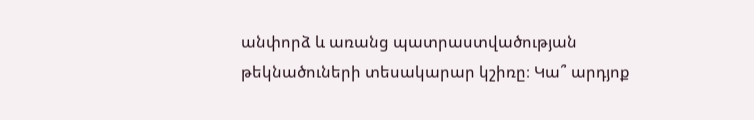անփորձ և առանց պատրաստվածության թեկնածուների տեսակարար կշիռը։ Կա՞ արդյոք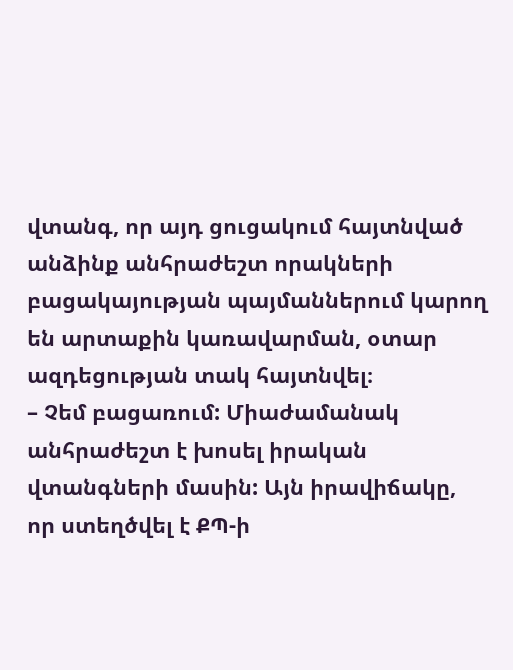վտանգ, որ այդ ցուցակում հայտնված անձինք անհրաժեշտ որակների բացակայության պայմաններում կարող են արտաքին կառավարման, օտար ազդեցության տակ հայտնվել։
– Չեմ բացառում: Միաժամանակ անհրաժեշտ է խոսել իրական վտանգների մասին: Այն իրավիճակը, որ ստեղծվել է ՔՊ-ի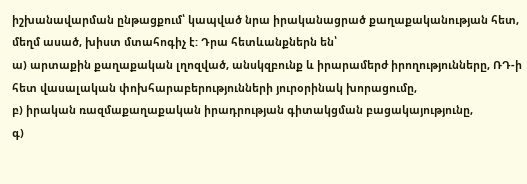իշխանավարման ընթացքում՝ կապված նրա իրականացրած քաղաքականության հետ, մեղմ ասած, խիստ մտահոգիչ է: Դրա հետևանքներն են՝
ա) արտաքին քաղաքական լղոզված, անսկզբունք և իրարամերժ իրողությունները, ՌԴ-ի հետ վասալական փոխհարաբերությունների յուրօրինակ խորացումը,
բ) իրական ռազմաքաղաքական իրադրության գիտակցման բացակայությունը,
գ)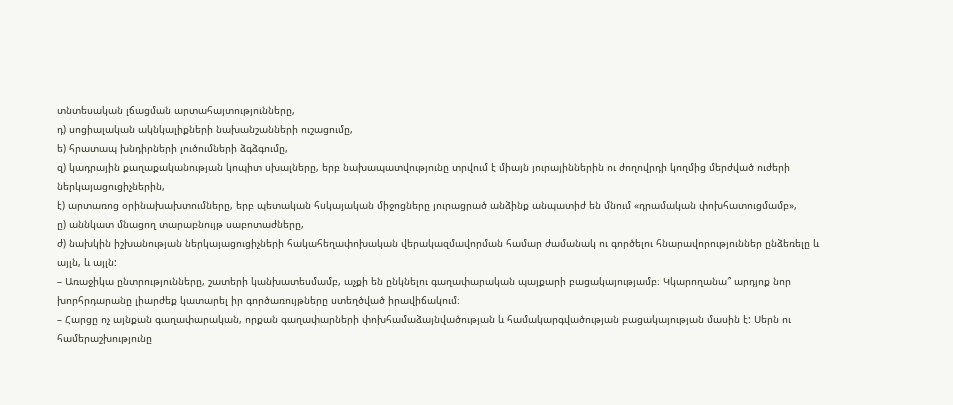տնտեսական լճացման արտահայտությունները,
դ) սոցիալական ակնկալիքների նախանշանների ուշացումը,
ե) հրատապ խնդիրների լուծումների ձգձգումը,
զ) կադրային քաղաքականության կոպիտ սխալները, երբ նախապատվությունը տրվում է միայն յուրայիններին ու ժողովրդի կողմից մերժված ուժերի ներկայացուցիչներին,
է) արտառոց օրինախախտումները, երբ պետական հսկայական միջոցները յուրացրած անձինք անպատիժ են մնում «դրամական փոխհատուցմամբ»,
ը) աննկատ մնացող տարաբնույթ սաբոտաժները,
ժ) նախկին իշխանության ներկայացուցիչների հակահեղափոխական վերակազմավորման համար ժամանակ ու գործելու հնարավորություններ ընձեռելը և այլն, և այլն:
– Առաջիկա ընտրությունները, շատերի կանխատեսմամբ, աչքի են ընկնելու գաղափարական պայքարի բացակայությամբ։ Կկարողանա՞ արդյոք նոր խորհրդարանը լիարժեք կատարել իր գործառույթները ստեղծված իրավիճակում։
– Հարցը ոչ այնքան գաղափարական, որքան գաղափարների փոխհամաձայնվածության և համակարգվածության բացակայության մասին է: Սերն ու համերաշխությունը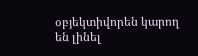օբյեկտիվորեն կարող են լինել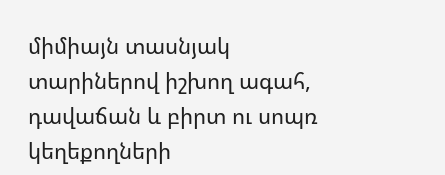միմիայն տասնյակ տարիներով իշխող ագահ, դավաճան և բիրտ ու սոպռ կեղեքողների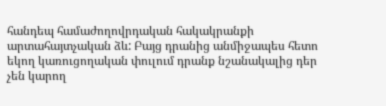հանդեպ համաժողովրդական հակակրանքի արտահայտչական ձև: Բայց դրանից անմիջապես հետո եկող կառուցողական փուլում դրանք նշանակալից դեր չեն կարող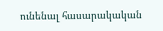ունենալ հասարակական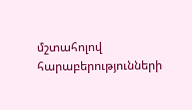մշտահոլով հարաբերությունների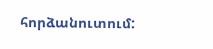հորձանուտում: